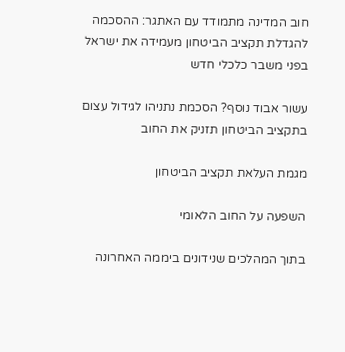חוב המדינה מתמודד עם האתגר: ההסכמה להגדלת תקציב הביטחון מעמידה את ישראל בפני משבר כלכלי חדש

עשור אבוד נוסף? הסכמת נתניהו לגידול עצום בתקציב הביטחון תזניק את החוב

מגמת העלאת תקציב הביטחון

השפעה על החוב הלאומי

בתוך המהלכים שנידונים ביממה האחרונה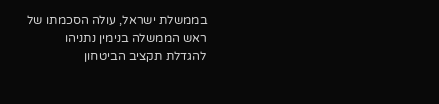בממשלת ישראל, עולה הסכמתו של ראש הממשלה בנימין נתניהו להגדלת תקציב הביטחון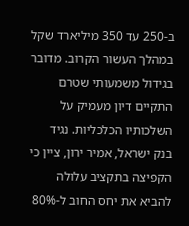ב-250 עד 350 מיליארד שקל במהלך העשור הקרוב. מדובר בגידול משמעותי שטרם התקיים דיון מעמיק על השלכותיו הכלכליות. נגיד בנק ישראל, אמיר ירון, ציין כי הקפיצה בתקציב עלולה להביא את יחס החוב ל-80%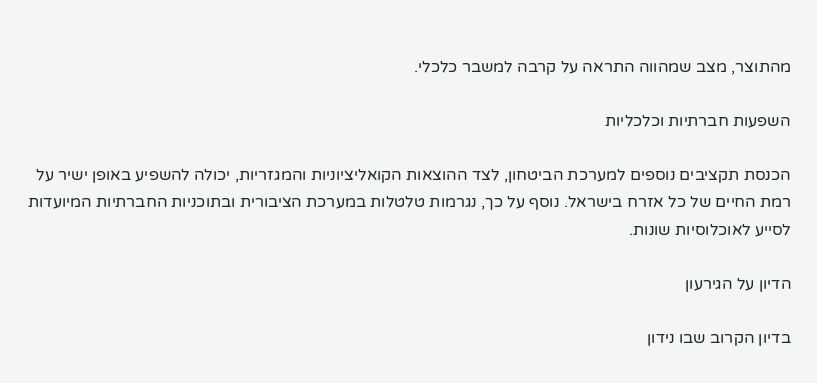מהתוצר, מצב שמהווה התראה על קרבה למשבר כלכלי.

השפעות חברתיות וכלכליות

הכנסת תקציבים נוספים למערכת הביטחון, לצד ההוצאות הקואליציוניות והמגזריות, יכולה להשפיע באופן ישיר על רמת החיים של כל אזרח בישראל. נוסף על כך, נגרמות טלטלות במערכת הציבורית ובתוכניות החברתיות המיועדות לסייע לאוכלוסיות שונות.

הדיון על הגירעון

בדיון הקרוב שבו נידון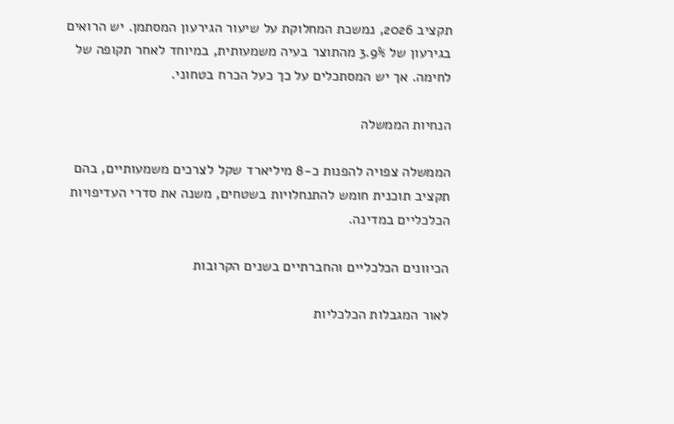תקציב 2026, נמשכת המחלוקת על שיעור הגירעון המסתמן. יש הרואים בגירעון של 3.9% מהתוצר בעיה משמעותית, במיוחד לאחר תקופה של לחימה. אך יש המסתכלים על כך כעל הכרח בטחוני.

הנחיות הממשלה

הממשלה צפויה להפנות כ-8 מיליארד שקל לצרכים משמעותיים, בהם תקציב תוכנית חומש להתנחלויות בשטחים, משנה את סדרי העדיפויות הכלכליים במדינה.

הכיוונים הכלכליים והחברתיים בשנים הקרובות

לאור המגבלות הכלכליות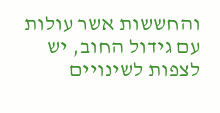והחששות אשר עולות עם גידול החוב, יש לצפות לשינויים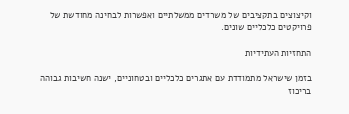וקיצוצים בתקציבים של משרדים ממשלתיים ואפשרות לבחינה מחודשת של פרויקטים כלכליים שונים.

התחזיות העתידיות

בזמן שישראל מתמודדת עם אתגרים כלכליים ובטחוניים, ישנה חשיבות גבוהה בריכוז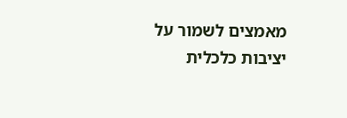מאמצים לשמור על יציבות כלכלית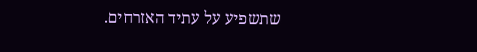שתשפיע על עתיד האזרחים.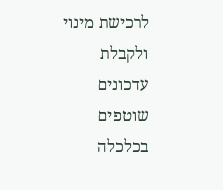לרכישת מינוי ולקבלת עדכונים שוטפים בכלכלה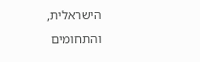הישראלית, והתחומים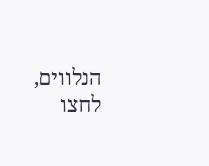הנלווים, לחצו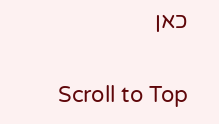כאן

Scroll to Top